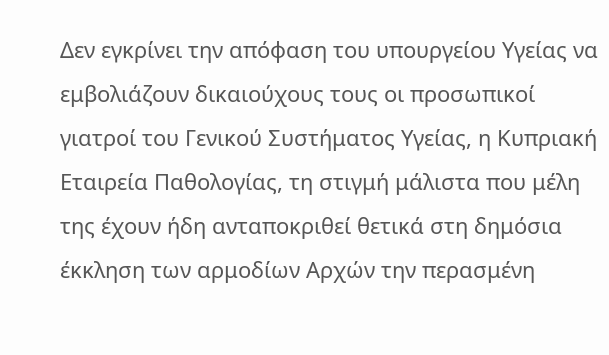Δεν εγκρίνει την απόφαση του υπουργείου Υγείας να εμβολιάζουν δικαιούχους τους οι προσωπικοί γιατροί του Γενικού Συστήματος Υγείας, η Κυπριακή Εταιρεία Παθολογίας, τη στιγμή μάλιστα που μέλη της έχουν ήδη ανταποκριθεί θετικά στη δημόσια έκκληση των αρμοδίων Αρχών την περασμένη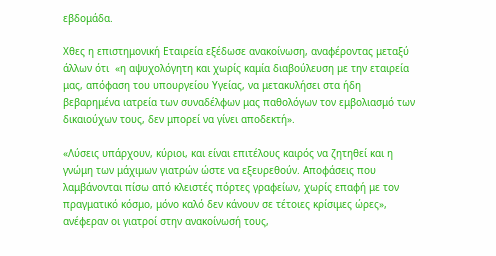εβδομάδα.

Χθες η επιστημονική Εταιρεία εξέδωσε ανακοίνωση, αναφέροντας μεταξύ άλλων ότι  «η αψυχολόγητη και χωρίς καμία διαβούλευση με την εταιρεία μας, απόφαση του υπουργείου Υγείας, να μετακυλήσει στα ήδη βεβαρημένα ιατρεία των συναδέλφων μας παθολόγων τον εμβολιασμό των δικαιούχων τους, δεν μπορεί να γίνει αποδεκτή».

«Λύσεις υπάρχουν, κύριοι, και είναι επιτέλους καιρός να ζητηθεί και η γνώμη των μάχιμων γιατρών ώστε να εξευρεθούν. Αποφάσεις που λαμβάνονται πίσω από κλειστές πόρτες γραφείων, χωρίς επαφή με τον πραγματικό κόσμο, μόνο καλό δεν κάνουν σε τέτοιες κρίσιμες ώρες», ανέφεραν οι γιατροί στην ανακοίνωσή τους,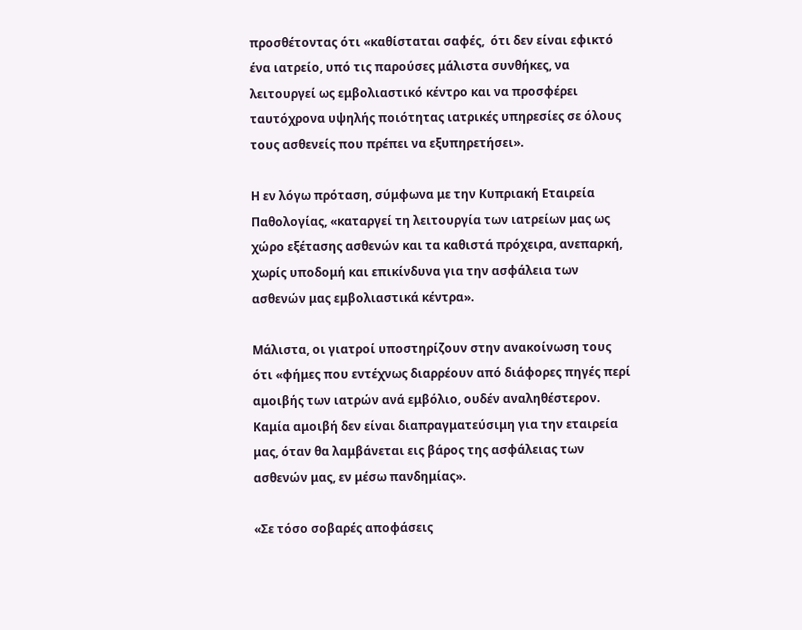προσθέτοντας ότι «καθίσταται σαφές,  ότι δεν είναι εφικτό ένα ιατρείο, υπό τις παρούσες μάλιστα συνθήκες, να λειτουργεί ως εμβολιαστικό κέντρο και να προσφέρει ταυτόχρονα υψηλής ποιότητας ιατρικές υπηρεσίες σε όλους τους ασθενείς που πρέπει να εξυπηρετήσει».

Η εν λόγω πρόταση, σύμφωνα με την Κυπριακή Εταιρεία Παθολογίας, «καταργεί τη λειτουργία των ιατρείων μας ως χώρο εξέτασης ασθενών και τα καθιστά πρόχειρα, ανεπαρκή, χωρίς υποδομή και επικίνδυνα για την ασφάλεια των ασθενών μας εμβολιαστικά κέντρα».

Μάλιστα, οι γιατροί υποστηρίζουν στην ανακοίνωση τους ότι «φήμες που εντέχνως διαρρέουν από διάφορες πηγές περί αμοιβής των ιατρών ανά εμβόλιο, ουδέν αναληθέστερον. Καμία αμοιβή δεν είναι διαπραγματεύσιμη για την εταιρεία μας, όταν θα λαμβάνεται εις βάρος της ασφάλειας των ασθενών μας, εν μέσω πανδημίας».

«Σε τόσο σοβαρές αποφάσεις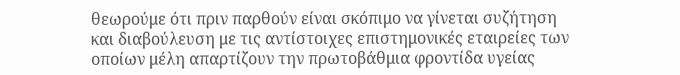θεωρούμε ότι πριν παρθούν είναι σκόπιμο να γίνεται συζήτηση και διαβούλευση με τις αντίστοιχες επιστημονικές εταιρείες των οποίων μέλη απαρτίζουν την πρωτοβάθμια φροντίδα υγείας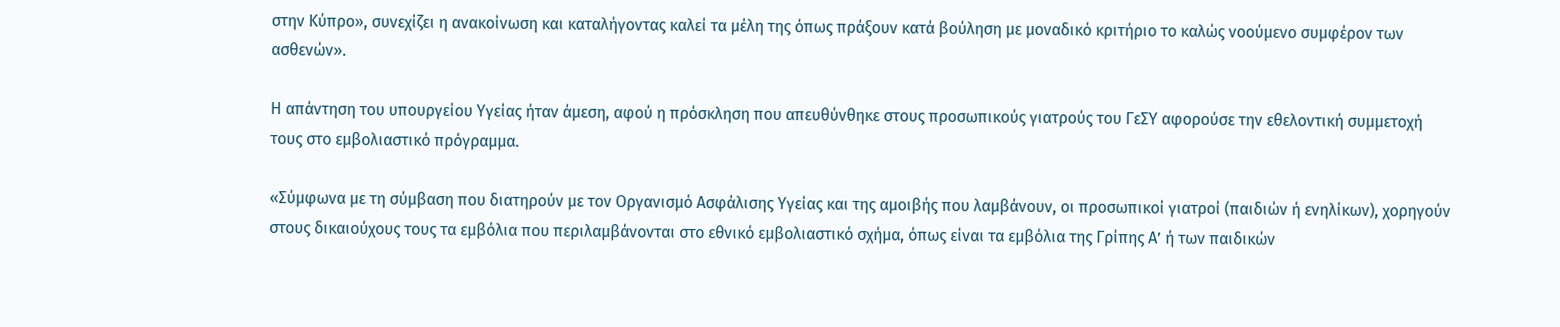στην Κύπρο», συνεχίζει η ανακοίνωση και καταλήγοντας καλεί τα μέλη της όπως πράξουν κατά βούληση με μοναδικό κριτήριο το καλώς νοούμενο συμφέρον των ασθενών».

Η απάντηση του υπουργείου Υγείας ήταν άμεση, αφού η πρόσκληση που απευθύνθηκε στους προσωπικούς γιατρούς του ΓεΣΥ αφορούσε την εθελοντική συμμετοχή τους στο εμβολιαστικό πρόγραμμα.

«Σύμφωνα με τη σύμβαση που διατηρούν με τον Οργανισμό Ασφάλισης Υγείας και της αμοιβής που λαμβάνουν, οι προσωπικοί γιατροί (παιδιών ή ενηλίκων), χορηγούν στους δικαιούχους τους τα εμβόλια που περιλαμβάνονται στο εθνικό εμβολιαστικό σχήμα, όπως είναι τα εμβόλια της Γρίπης Α’ ή των παιδικών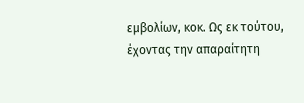εμβολίων, κοκ. Ως εκ τούτου, έχοντας την απαραίτητη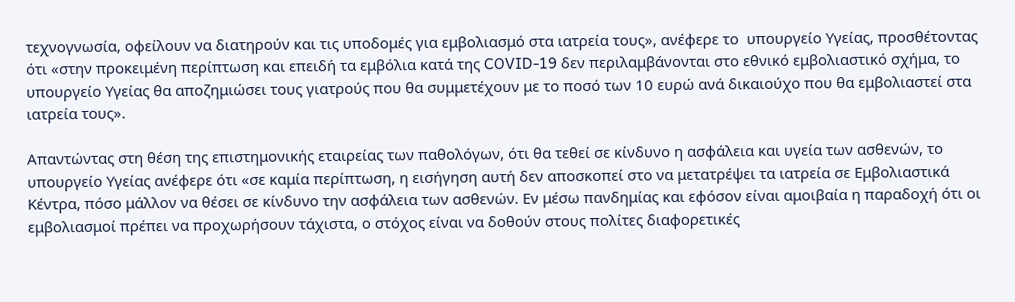τεχνογνωσία, οφείλουν να διατηρούν και τις υποδομές για εμβολιασμό στα ιατρεία τους», ανέφερε το  υπουργείο Υγείας, προσθέτοντας ότι «στην προκειμένη περίπτωση και επειδή τα εμβόλια κατά της COVID-19 δεν περιλαμβάνονται στο εθνικό εμβολιαστικό σχήμα, το υπουργείο Υγείας θα αποζημιώσει τους γιατρούς που θα συμμετέχουν με το ποσό των 10 ευρώ ανά δικαιούχο που θα εμβολιαστεί στα ιατρεία τους».

Απαντώντας στη θέση της επιστημονικής εταιρείας των παθολόγων, ότι θα τεθεί σε κίνδυνο η ασφάλεια και υγεία των ασθενών, το υπουργείο Υγείας ανέφερε ότι «σε καμία περίπτωση, η εισήγηση αυτή δεν αποσκοπεί στο να μετατρέψει τα ιατρεία σε Εμβολιαστικά Κέντρα, πόσο μάλλον να θέσει σε κίνδυνο την ασφάλεια των ασθενών. Εν μέσω πανδημίας και εφόσον είναι αμοιβαία η παραδοχή ότι οι εμβολιασμοί πρέπει να προχωρήσουν τάχιστα, ο στόχος είναι να δοθούν στους πολίτες διαφορετικές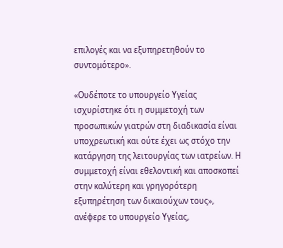επιλογές και να εξυπηρετηθούν το συντομότερο».

«Ουδέποτε το υπουργείο Υγείας ισχυρίστηκε ότι η συμμετοχή των προσωπικών γιατρών στη διαδικασία είναι υποχρεωτική και ούτε έχει ως στόχο την κατάργηση της λειτουργίας των ιατρείων. Η συμμετοχή είναι εθελοντική και αποσκοπεί στην καλύτερη και γρηγορότερη εξυπηρέτηση των δικαιούχων τους», ανέφερε το υπουργείο Υγείας,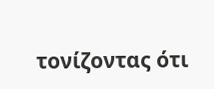τονίζοντας ότι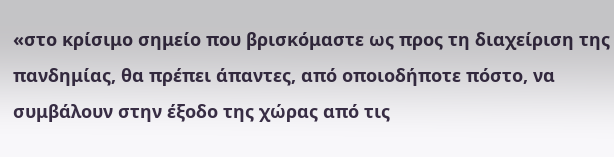«στο κρίσιμο σημείο που βρισκόμαστε ως προς τη διαχείριση της πανδημίας, θα πρέπει άπαντες, από οποιοδήποτε πόστο, να συμβάλουν στην έξοδο της χώρας από τις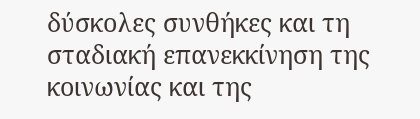δύσκολες συνθήκες και τη σταδιακή επανεκκίνηση της κοινωνίας και της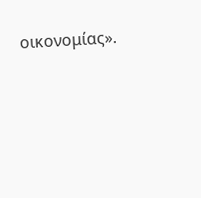οικονομίας».